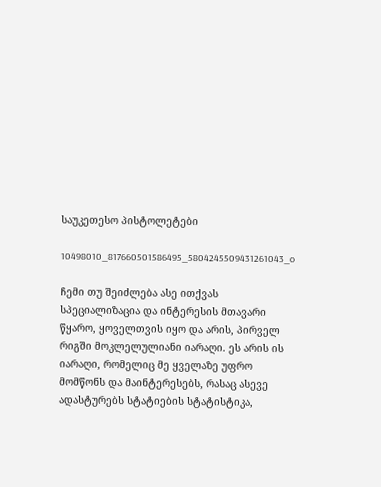საუკეთესო პისტოლეტები

10498010_817660501586495_5804245509431261043_o

ჩემი თუ შეიძლება ასე ითქვას სპეციალიზაცია და ინტერესის მთავარი წყარო, ყოველთვის იყო და არის, პირველ რიგში მოკლელულიანი იარაღი. ეს არის ის იარაღი, რომელიც მე ყველაზე უფრო მომწონს და მაინტერესებს, რასაც ასევე ადასტურებს სტატიების სტატისტიკა,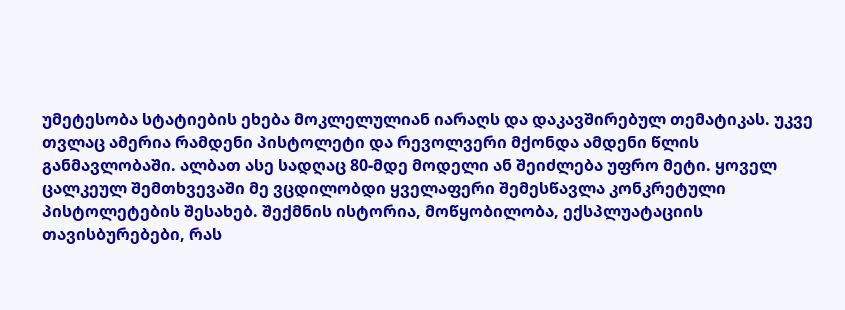უმეტესობა სტატიების ეხება მოკლელულიან იარაღს და დაკავშირებულ თემატიკას. უკვე თვლაც ამერია რამდენი პისტოლეტი და რევოლვერი მქონდა ამდენი წლის განმავლობაში. ალბათ ასე სადღაც 80-მდე მოდელი ან შეიძლება უფრო მეტი. ყოველ ცალკეულ შემთხვევაში მე ვცდილობდი ყველაფერი შემესწავლა კონკრეტული პისტოლეტების შესახებ. შექმნის ისტორია, მოწყობილობა, ექსპლუატაციის თავისბურებები, რას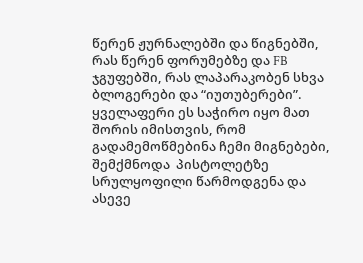წერენ ჟურნალებში და წიგნებში, რას წერენ ფორუმებზე და FB ჯგუფებში, რას ლაპარაკობენ სხვა ბლოგერები და “იუთუბერები”. ყველაფერი ეს საჭირო იყო მათ შორის იმისთვის, რომ გადამემოწმებინა ჩემი მიგნებები, შემქმნოდა  პისტოლეტზე სრულყოფილი წარმოდგენა და ასევე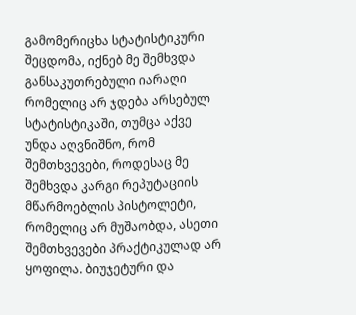გამომერიცხა სტატისტიკური შეცდომა, იქნებ მე შემხვდა განსაკუთრებული იარაღი რომელიც არ ჯდება არსებულ სტატისტიკაში, თუმცა აქვე უნდა აღვნიშნო, რომ შემთხვევები, როდესაც მე შემხვდა კარგი რეპუტაციის მწარმოებლის პისტოლეტი, რომელიც არ მუშაობდა, ასეთი შემთხვევები პრაქტიკულად არ ყოფილა. ბიუჯეტური და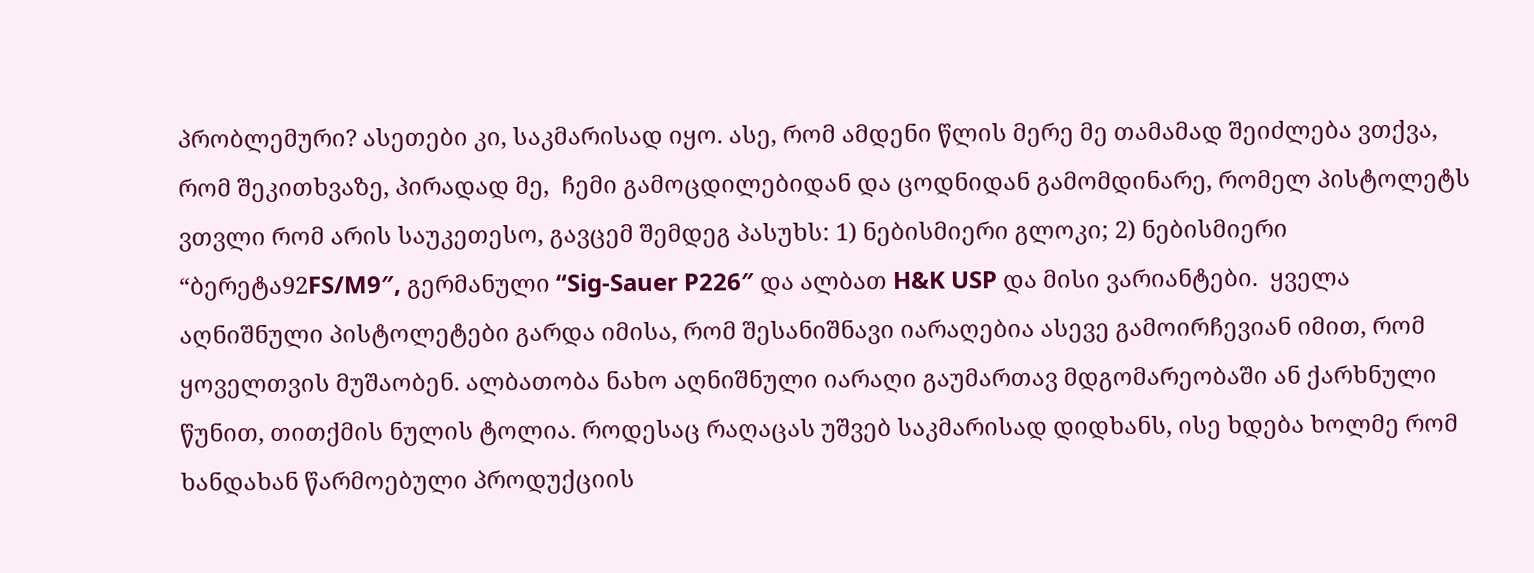პრობლემური? ასეთები კი, საკმარისად იყო. ასე, რომ ამდენი წლის მერე მე თამამად შეიძლება ვთქვა, რომ შეკითხვაზე, პირადად მე,  ჩემი გამოცდილებიდან და ცოდნიდან გამომდინარე, რომელ პისტოლეტს ვთვლი რომ არის საუკეთესო, გავცემ შემდეგ პასუხს: 1) ნებისმიერი გლოკი; 2) ნებისმიერი “ბერეტა92FS/M9″, გერმანული “Sig-Sauer P226″ და ალბათ H&K USP და მისი ვარიანტები.  ყველა აღნიშნული პისტოლეტები გარდა იმისა, რომ შესანიშნავი იარაღებია ასევე გამოირჩევიან იმით, რომ ყოველთვის მუშაობენ. ალბათობა ნახო აღნიშნული იარაღი გაუმართავ მდგომარეობაში ან ქარხნული წუნით, თითქმის ნულის ტოლია. როდესაც რაღაცას უშვებ საკმარისად დიდხანს, ისე ხდება ხოლმე რომ ხანდახან წარმოებული პროდუქციის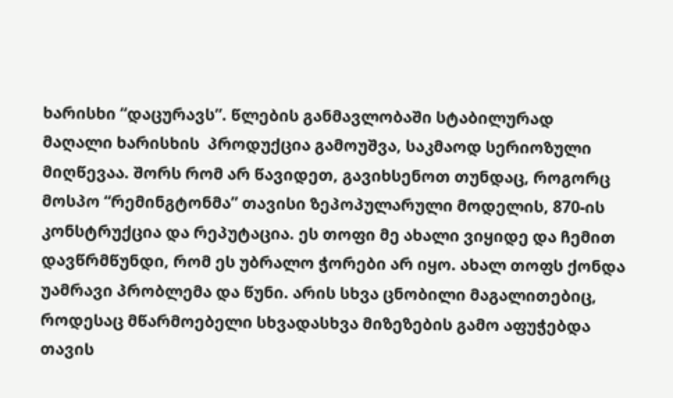ხარისხი “დაცურავს”. წლების განმავლობაში სტაბილურად მაღალი ხარისხის  პროდუქცია გამოუშვა, საკმაოდ სერიოზული მიღწევაა. შორს რომ არ წავიდეთ, გავიხსენოთ თუნდაც, როგორც მოსპო “რემინგტონმა” თავისი ზეპოპულარული მოდელის, 870-ის კონსტრუქცია და რეპუტაცია. ეს თოფი მე ახალი ვიყიდე და ჩემით დავწრმწუნდი, რომ ეს უბრალო ჭორები არ იყო. ახალ თოფს ქონდა უამრავი პრობლემა და წუნი. არის სხვა ცნობილი მაგალითებიც, როდესაც მწარმოებელი სხვადასხვა მიზეზების გამო აფუჭებდა თავის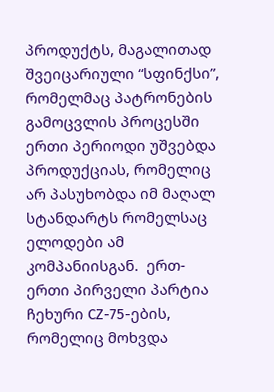პროდუქტს, მაგალითად შვეიცარიული “სფინქსი”, რომელმაც პატრონების გამოცვლის პროცესში ერთი პერიოდი უშვებდა პროდუქციას, რომელიც არ პასუხობდა იმ მაღალ სტანდარტს რომელსაც ელოდები ამ კომპანიისგან.  ერთ-ერთი პირველი პარტია ჩეხური СZ-75-ების, რომელიც მოხვდა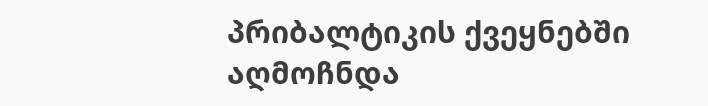პრიბალტიკის ქვეყნებში აღმოჩნდა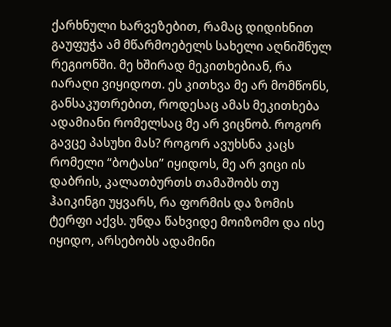ქარხნული ხარვეზებით, რამაც დიდიხნით გაუფუჭა ამ მწარმოებელს სახელი აღნიშნულ რეგიონში. მე ხშირად მეკითხებიან, რა იარაღი ვიყიდოთ. ეს კითხვა მე არ მომწონს, განსაკუთრებით, როდესაც ამას მეკითხება ადამიანი რომელსაც მე არ ვიცნობ. როგორ გავცე პასუხი მას? როგორ ავუხსნა კაცს რომელი “ბოტასი” იყიდოს, მე არ ვიცი ის დაბრის, კალათბურთს თამაშობს თუ ჰაიკინგი უყვარს, რა ფორმის და ზომის ტერფი აქვს. უნდა წახვიდე მოიზომო და ისე იყიდო, არსებობს ადამინი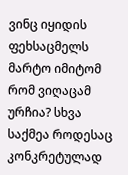ვინც იყიდის ფეხსაცმელს მარტო იმიტომ რომ ვიღაცამ ურჩია? სხვა საქმეა როდესაც კონკრეტულად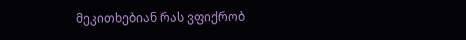მეკითხებიან რას ვფიქრობ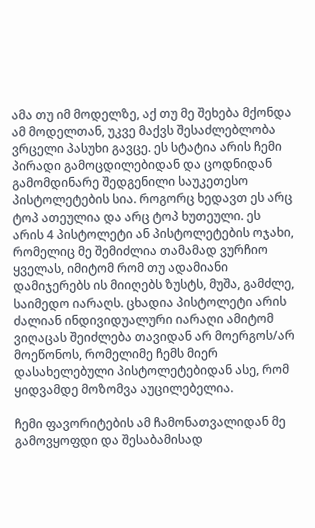ამა თუ იმ მოდელზე, აქ თუ მე შეხება მქონდა ამ მოდელთან, უკვე მაქვს შესაძლებლობა ვრცელი პასუხი გავცე. ეს სტატია არის ჩემი პირადი გამოცდილებიდან და ცოდნიდან გამომდინარე შედგენილი საუკეთესო პისტოლეტების სია. როგორც ხედავთ ეს არც ტოპ ათეულია და არც ტოპ ხუთეული. ეს არის 4 პისტოლეტი ან პისტოლეტების ოჯახი, რომელიც მე შემიძლია თამამად ვურჩიო ყველას, იმიტომ რომ თუ ადამიანი დამიჯერებს ის მიიღებს ზუსტს, მუშა, გამძლე, საიმედო იარაღს. ცხადია პისტოლეტი არის ძალიან ინდივიდუალური იარაღი ამიტომ ვიღაცას შეიძლება თავიდან არ მოერგოს/არ მოეწონოს, რომელიმე ჩემს მიერ დასახელებული პისტოლეტებიდან ასე, რომ ყიდვამდე მოზომვა აუცილებელია.

ჩემი ფავორიტების ამ ჩამონათვალიდან მე გამოვყოფდი და შესაბამისად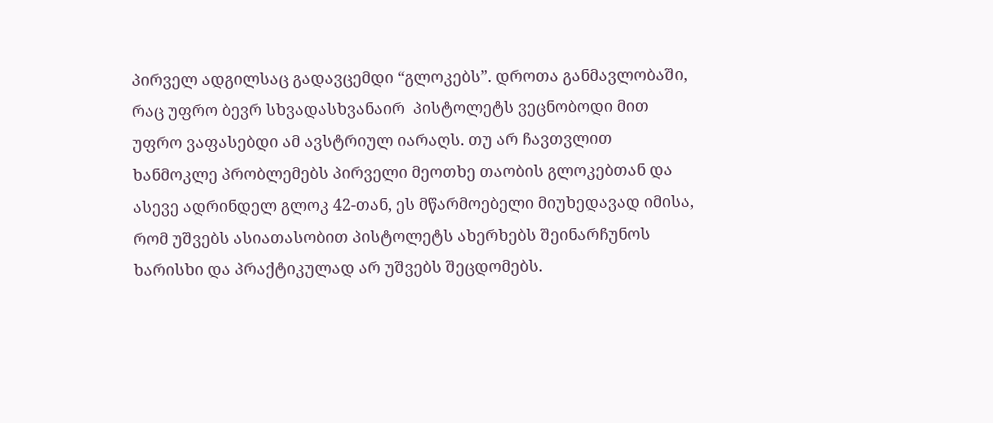პირველ ადგილსაც გადავცემდი “გლოკებს”. დროთა განმავლობაში, რაც უფრო ბევრ სხვადასხვანაირ  პისტოლეტს ვეცნობოდი მით უფრო ვაფასებდი ამ ავსტრიულ იარაღს. თუ არ ჩავთვლით ხანმოკლე პრობლემებს პირველი მეოთხე თაობის გლოკებთან და ასევე ადრინდელ გლოკ 42-თან, ეს მწარმოებელი მიუხედავად იმისა, რომ უშვებს ასიათასობით პისტოლეტს ახერხებს შეინარჩუნოს ხარისხი და პრაქტიკულად არ უშვებს შეცდომებს.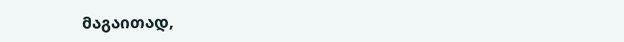მაგაითად,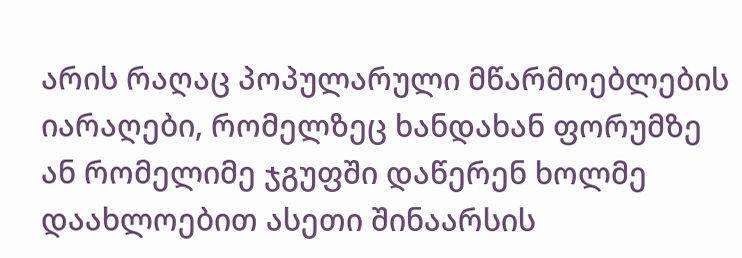არის რაღაც პოპულარული მწარმოებლების იარაღები, რომელზეც ხანდახან ფორუმზე ან რომელიმე ჯგუფში დაწერენ ხოლმე დაახლოებით ასეთი შინაარსის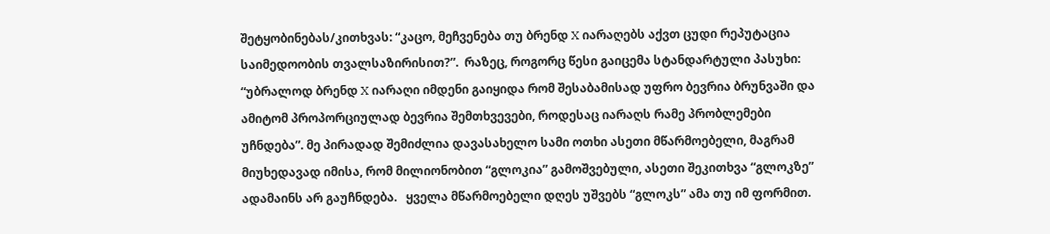შეტყობინებას/კითხვას: “კაცო, მეჩვენება თუ ბრენდ X იარაღებს აქვთ ცუდი რეპუტაცია საიმედოობის თვალსაზირისით?”.  რაზეც, როგორც წესი გაიცემა სტანდარტული პასუხი: “უბრალოდ ბრენდ X იარაღი იმდენი გაიყიდა რომ შესაბამისად უფრო ბევრია ბრუნვაში და ამიტომ პროპორციულად ბევრია შემთხვევები, როდესაც იარაღს რამე პრობლემები უჩნდება”. მე პირადად შემიძლია დავასახელო სამი ოთხი ასეთი მწარმოებელი, მაგრამ მიუხედავად იმისა, რომ მილიონობით “გლოკია” გამოშვებული, ასეთი შეკითხვა “გლოკზე” ადამაინს არ გაუჩნდება.   ყველა მწარმოებელი დღეს უშვებს “გლოკს” ამა თუ იმ ფორმით.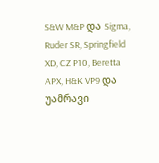S&W M&P და Sigma, Ruder SR, Springfield XD, CZ P10, Beretta APX, H&K VP9 და უამრავი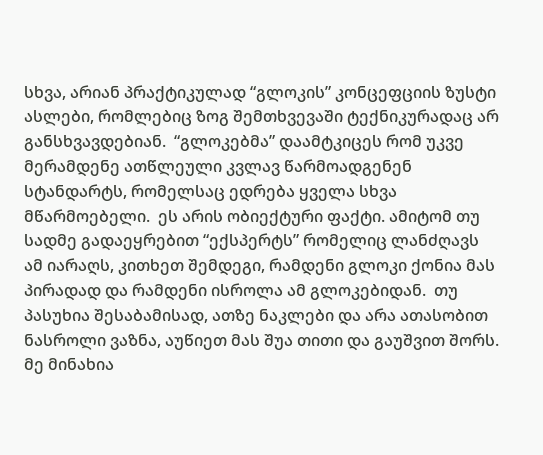სხვა, არიან პრაქტიკულად “გლოკის” კონცეფციის ზუსტი ასლები, რომლებიც ზოგ შემთხვევაში ტექნიკურადაც არ განსხვავდებიან.  “გლოკებმა” დაამტკიცეს რომ უკვე მერამდენე ათწლეული კვლავ წარმოადგენენ სტანდარტს, რომელსაც ედრება ყველა სხვა მწარმოებელი.  ეს არის ობიექტური ფაქტი. ამიტომ თუ სადმე გადაეყრებით “ექსპერტს” რომელიც ლანძღავს ამ იარაღს, კითხეთ შემდეგი, რამდენი გლოკი ქონია მას პირადად და რამდენი ისროლა ამ გლოკებიდან.  თუ პასუხია შესაბამისად, ათზე ნაკლები და არა ათასობით ნასროლი ვაზნა, აუწიეთ მას შუა თითი და გაუშვით შორს. მე მინახია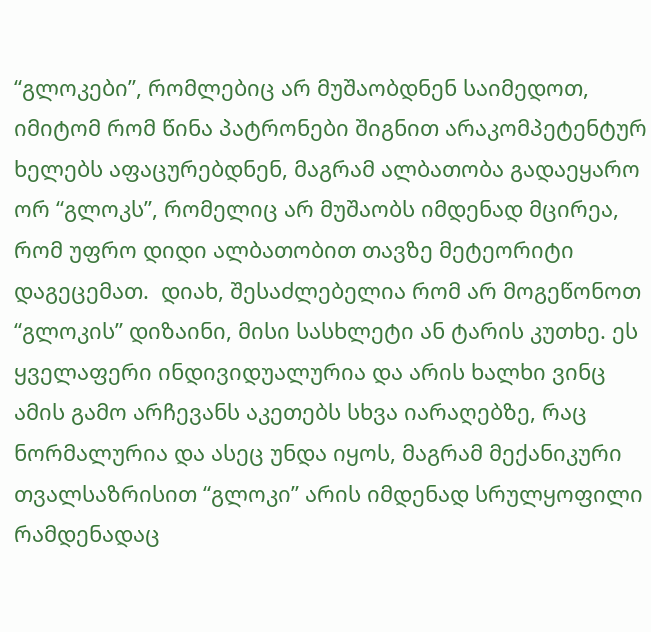“გლოკები”, რომლებიც არ მუშაობდნენ საიმედოთ, იმიტომ რომ წინა პატრონები შიგნით არაკომპეტენტურ ხელებს აფაცურებდნენ, მაგრამ ალბათობა გადაეყარო ორ “გლოკს”, რომელიც არ მუშაობს იმდენად მცირეა, რომ უფრო დიდი ალბათობით თავზე მეტეორიტი დაგეცემათ.  დიახ, შესაძლებელია რომ არ მოგეწონოთ “გლოკის” დიზაინი, მისი სასხლეტი ან ტარის კუთხე. ეს ყველაფერი ინდივიდუალურია და არის ხალხი ვინც ამის გამო არჩევანს აკეთებს სხვა იარაღებზე, რაც ნორმალურია და ასეც უნდა იყოს, მაგრამ მექანიკური თვალსაზრისით “გლოკი” არის იმდენად სრულყოფილი რამდენადაც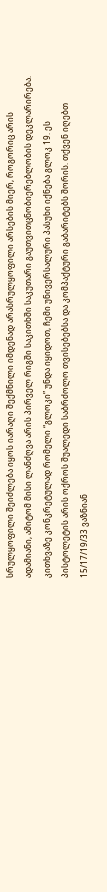სრულყოფილი შეიძლება იყოს იარაღი შექმნილი იმდენად არასრულყოფილი არსების მიერ, როგორიც არის ადამიანი, ამიტომ მისი ლანძღვა არის პირველ რიგში საკითხში საკუთარი გაუთვითცნობიერებლობის დეკლარირება.  კითხვაზე კონკრეტულად რომელი “გლოკი” უნდა იყიდოთ, ჩემი უნივერსალური პასუხი იქნება გლოკ 19. ეს პისტოლეტის არის ოქროს შუალედი საბრძოლო თვისებებსა და კომპაქტური გაბარიტებს შორის. თქვენ იღებთ 15/17/19/33 ვაზნიან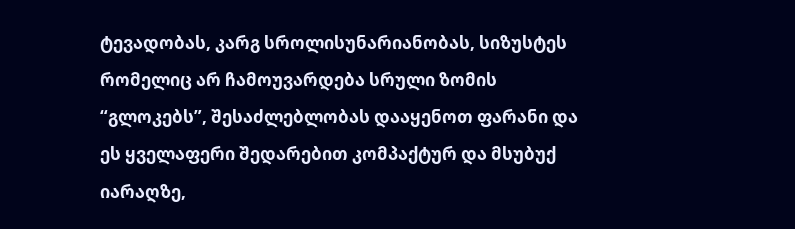ტევადობას, კარგ სროლისუნარიანობას, სიზუსტეს რომელიც არ ჩამოუვარდება სრული ზომის “გლოკებს”, შესაძლებლობას დააყენოთ ფარანი და ეს ყველაფერი შედარებით კომპაქტურ და მსუბუქ იარაღზე,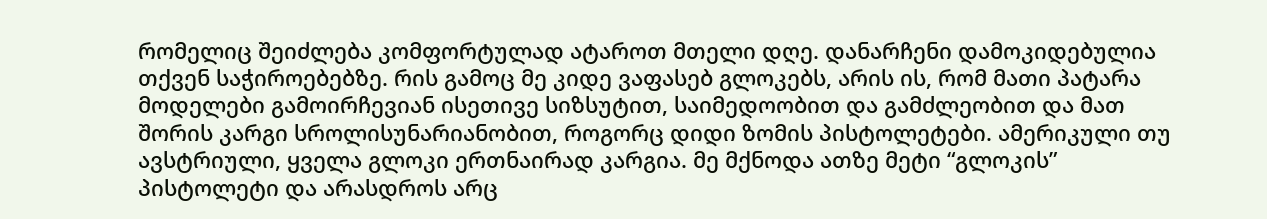რომელიც შეიძლება კომფორტულად ატაროთ მთელი დღე. დანარჩენი დამოკიდებულია თქვენ საჭიროებებზე. რის გამოც მე კიდე ვაფასებ გლოკებს, არის ის, რომ მათი პატარა მოდელები გამოირჩევიან ისეთივე სიზსუტით, საიმედოობით და გამძლეობით და მათ შორის კარგი სროლისუნარიანობით, როგორც დიდი ზომის პისტოლეტები. ამერიკული თუ ავსტრიული, ყველა გლოკი ერთნაირად კარგია. მე მქნოდა ათზე მეტი “გლოკის” პისტოლეტი და არასდროს არც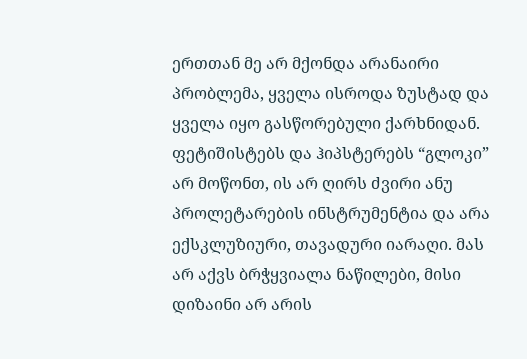ერთთან მე არ მქონდა არანაირი პრობლემა, ყველა ისროდა ზუსტად და ყველა იყო გასწორებული ქარხნიდან. ფეტიშისტებს და ჰიპსტერებს “გლოკი” არ მოწონთ, ის არ ღირს ძვირი ანუ პროლეტარების ინსტრუმენტია და არა ექსკლუზიური, თავადური იარაღი. მას არ აქვს ბრჭყვიალა ნაწილები, მისი დიზაინი არ არის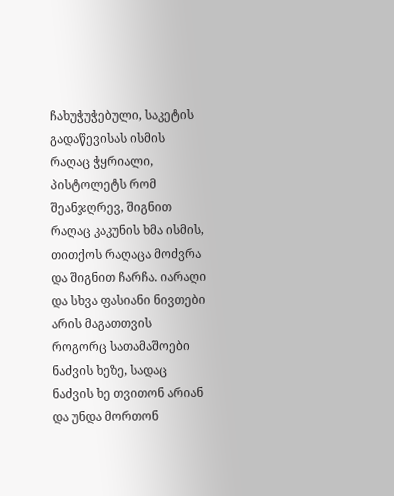ჩახუჭუჭებული, საკეტის გადაწევისას ისმის რაღაც ჭყრიალი, პისტოლეტს რომ შეანჯღრევ, შიგნით რაღაც კაკუნის ხმა ისმის, თითქოს რაღაცა მოძვრა და შიგნით ჩარჩა. იარაღი და სხვა ფასიანი ნივთები არის მაგათთვის როგორც სათამაშოები ნაძვის ხეზე, სადაც ნაძვის ხე თვითონ არიან და უნდა მორთონ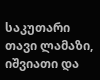საკუთარი თავი ლამაზი, იშვიათი და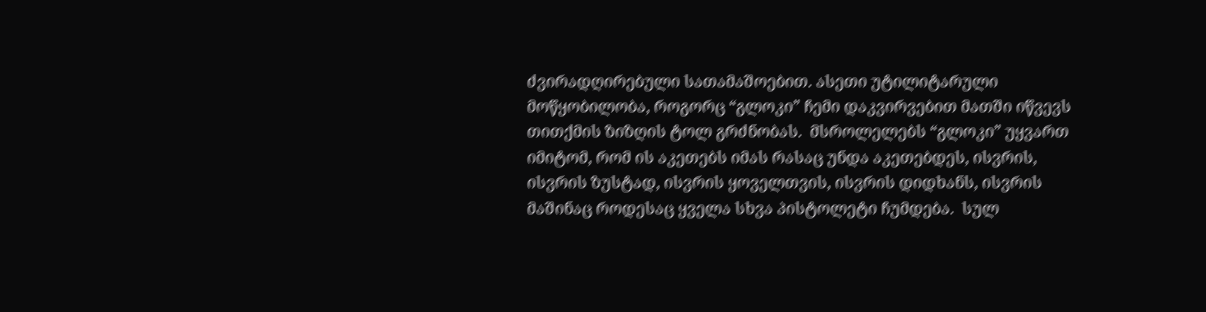ძვირადღირებული სათამაშოებით. ასეთი უტილიტარული მოწყობილობა, როგორც “გლოკი” ჩემი დაკვირვებით მათში იწვევს თითქმის ზიზღის ტოლ გრძნობას.  მსროლელებს “გლოკი” უყვართ იმიტომ, რომ ის აკეთებს იმას რასაც უნდა აკეთებდეს, ისვრის, ისვრის ზუსტად, ისვრის ყოველთვის, ისვრის დიდხანს, ისვრის მაშინაც როდესაც ყველა სხვა პისტოლეტი ჩუმდება.  სულ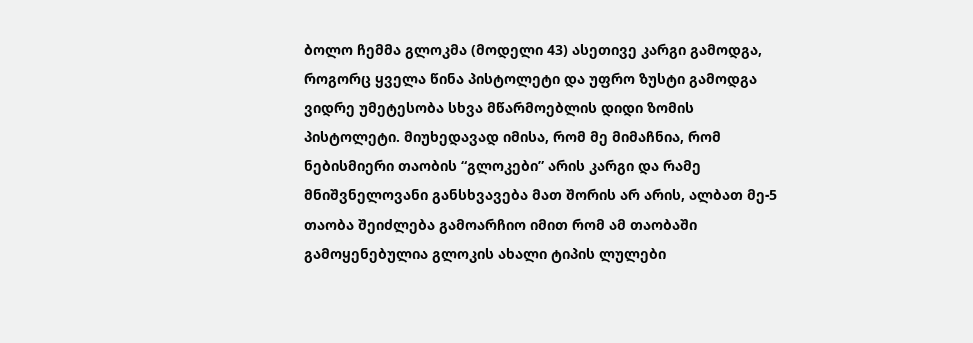ბოლო ჩემმა გლოკმა (მოდელი 43) ასეთივე კარგი გამოდგა, როგორც ყველა წინა პისტოლეტი და უფრო ზუსტი გამოდგა ვიდრე უმეტესობა სხვა მწარმოებლის დიდი ზომის პისტოლეტი. მიუხედავად იმისა, რომ მე მიმაჩნია, რომ ნებისმიერი თაობის “გლოკები” არის კარგი და რამე მნიშვნელოვანი განსხვავება მათ შორის არ არის, ალბათ მე-5 თაობა შეიძლება გამოარჩიო იმით რომ ამ თაობაში გამოყენებულია გლოკის ახალი ტიპის ლულები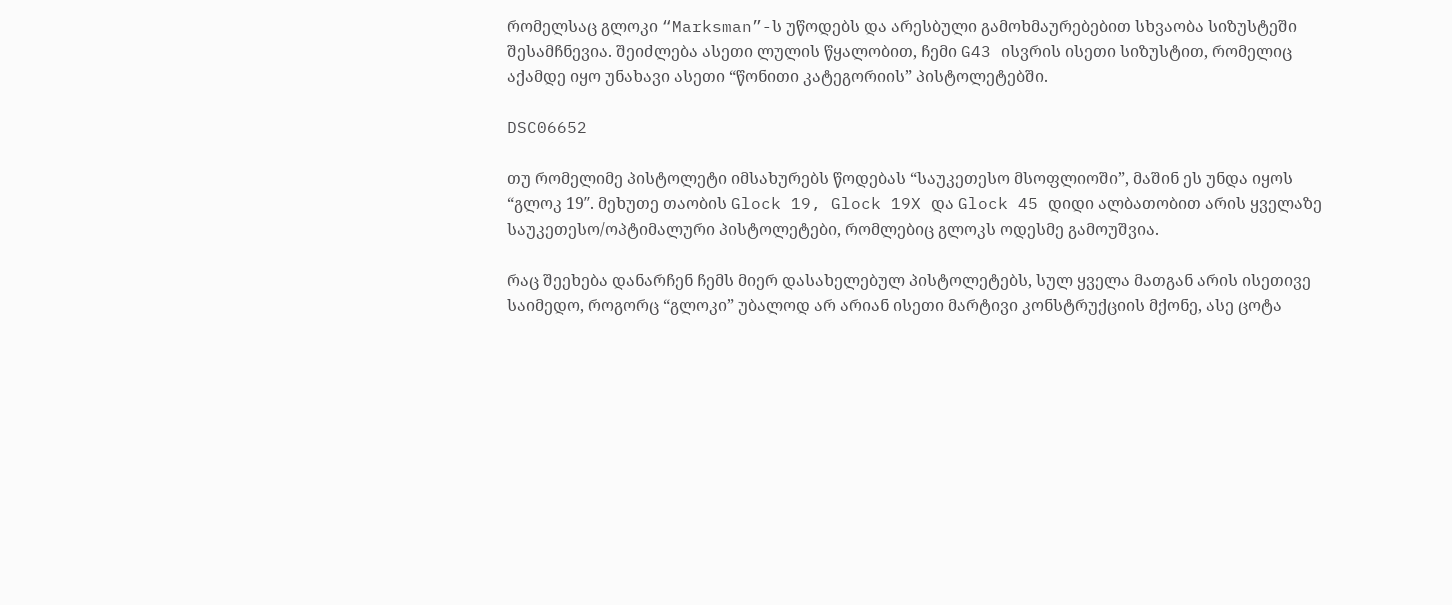რომელსაც გლოკი “Marksman”-ს უწოდებს და არესბული გამოხმაურებებით სხვაობა სიზუსტეში შესამჩნევია. შეიძლება ასეთი ლულის წყალობით, ჩემი G43 ისვრის ისეთი სიზუსტით, რომელიც აქამდე იყო უნახავი ასეთი “წონითი კატეგორიის” პისტოლეტებში.

DSC06652

თუ რომელიმე პისტოლეტი იმსახურებს წოდებას “საუკეთესო მსოფლიოში”, მაშინ ეს უნდა იყოს “გლოკ 19″. მეხუთე თაობის Glock 19, Glock 19X და Glock 45 დიდი ალბათობით არის ყველაზე საუკეთესო/ოპტიმალური პისტოლეტები, რომლებიც გლოკს ოდესმე გამოუშვია.

რაც შეეხება დანარჩენ ჩემს მიერ დასახელებულ პისტოლეტებს, სულ ყველა მათგან არის ისეთივე საიმედო, როგორც “გლოკი” უბალოდ არ არიან ისეთი მარტივი კონსტრუქციის მქონე, ასე ცოტა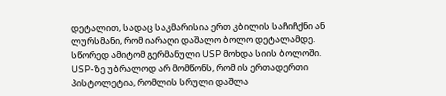დეტალით, სადაც საკმარისია ერთ კბილის საჩიჩქნი ან ლურსმანი, რომ იარაღი დაშალო ბოლო დეტალამდე. სწორედ ამიტომ გერმანული USP მოხდა სიის ბოლოში. USP-ზე უბრალოდ არ მომწონს, რომ ის ერთადერთი პისტოლეტია, რომლის სრული დაშლა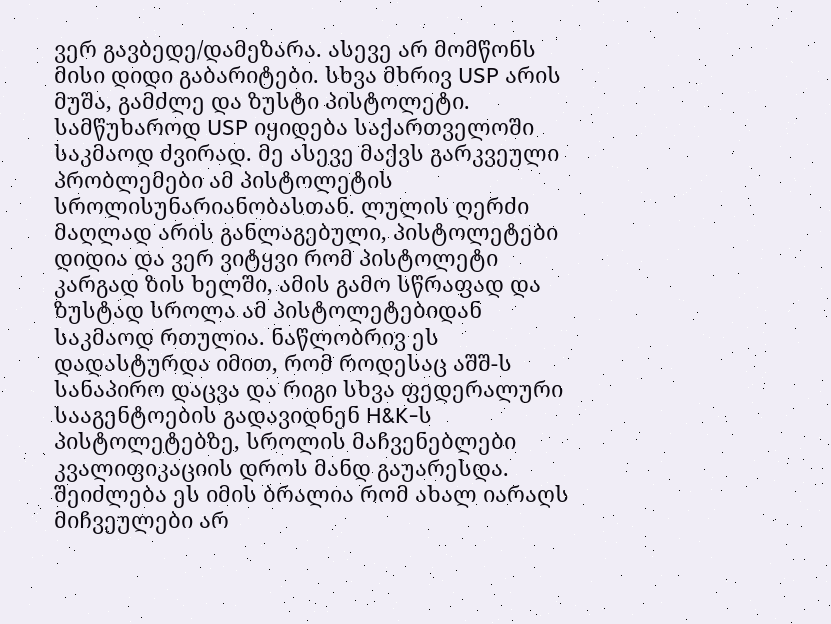ვერ გავბედე/დამეზარა. ასევე არ მომწონს მისი დიდი გაბარიტები. სხვა მხრივ USP არის მუშა, გამძლე და ზუსტი პისტოლეტი. სამწუხაროდ USP იყიდება საქართველოში საკმაოდ ძვირად. მე ასევე მაქვს გარკვეული პრობლემები ამ პისტოლეტის სროლისუნარიანობასთან. ლულის ღერძი მაღლად არის განლაგებული, პისტოლეტები დიდია და ვერ ვიტყვი რომ პისტოლეტი კარგად ზის ხელში, ამის გამო სწრაფად და ზუსტად სროლა ამ პისტოლეტებიდან საკმაოდ რთულია. ნაწლობრივ ეს დადასტურდა იმით, რომ როდესაც აშშ-ს სანაპირო დაცვა და რიგი სხვა ფედერალური სააგენტოების გადავიდნენ H&K-ს პისტოლეტებზე, სროლის მაჩვენებლები კვალიფიკაციის დროს მანდ გაუარესდა. შეიძლება ეს იმის ბრალია რომ ახალ იარაღს მიჩვეულები არ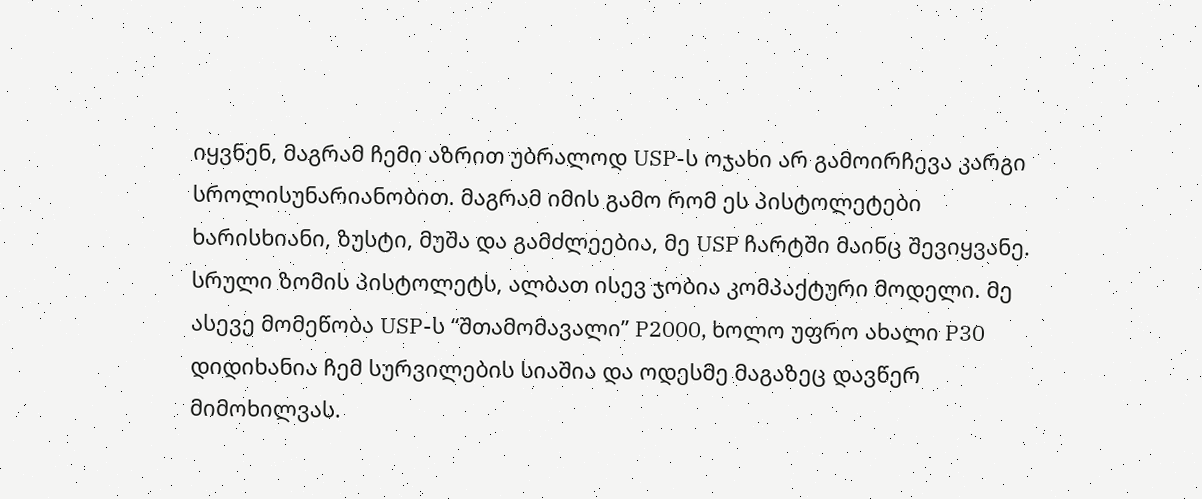იყვნენ, მაგრამ ჩემი აზრით უბრალოდ USP-ს ოჯახი არ გამოირჩევა კარგი სროლისუნარიანობით. მაგრამ იმის გამო რომ ეს პისტოლეტები ხარისხიანი, ზუსტი, მუშა და გამძლეებია, მე USP ჩარტში მაინც შევიყვანე. სრული ზომის პისტოლეტს, ალბათ ისევ ჯობია კომპაქტური მოდელი. მე ასევე მომეწობა USP-ს “შთამომავალი” P2000, ხოლო უფრო ახალი P30 დიდიხანია ჩემ სურვილების სიაშია და ოდესმე მაგაზეც დავწერ მიმოხილვას.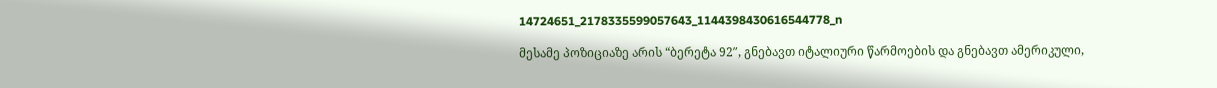14724651_2178335599057643_1144398430616544778_n

მესამე პოზიციაზე არის “ბერეტა 92″, გნებავთ იტალიური წარმოების და გნებავთ ამერიკული,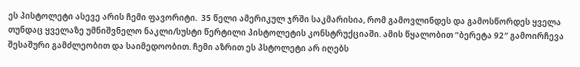ეს პისტოლეტი ასევე არის ჩემი ფავორიტი.  35 წელი ამერიკულ ჯრში საკმარისია, რომ გამოვლინდეს და გამოსწორდეს ყველა თუნდაც ყველაზე უმნიშვნელო ნაკლი/სუსტი წერტილი პისტოლეტის კონსტრუქციაში. ამის წყალობით “ბერეტა 92″ გამოირჩევა შესაშური გამძლეობით და საიმედოობით. ჩემი აზრით ეს პსტოლეტი არ იღებს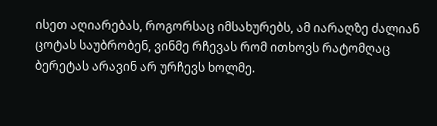ისეთ აღიარებას, როგორსაც იმსახურებს, ამ იარაღზე ძალიან ცოტას საუბრობენ, ვინმე რჩევას რომ ითხოვს რატომღაც ბერეტას არავინ არ ურჩევს ხოლმე.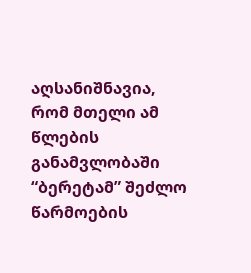აღსანიშნავია, რომ მთელი ამ წლების განამვლობაში “ბერეტამ” შეძლო წარმოების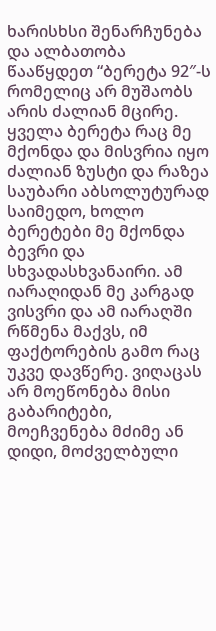ხარისხსი შენარჩუნება და ალბათობა წააწყდეთ “ბერეტა 92″-ს რომელიც არ მუშაობს არის ძალიან მცირე. ყველა ბერეტა რაც მე მქონდა და მისვრია იყო ძალიან ზუსტი და რაზეა საუბარი აბსოლუტურად საიმედო, ხოლო ბერეტები მე მქონდა ბევრი და სხვადასხვანაირი. ამ იარაღიდან მე კარგად ვისვრი და ამ იარაღში რწმენა მაქვს, იმ ფაქტორების გამო რაც უკვე დავწერე. ვიღაცას არ მოეწონება მისი გაბარიტები, მოეჩვენება მძიმე ან დიდი, მოძველბული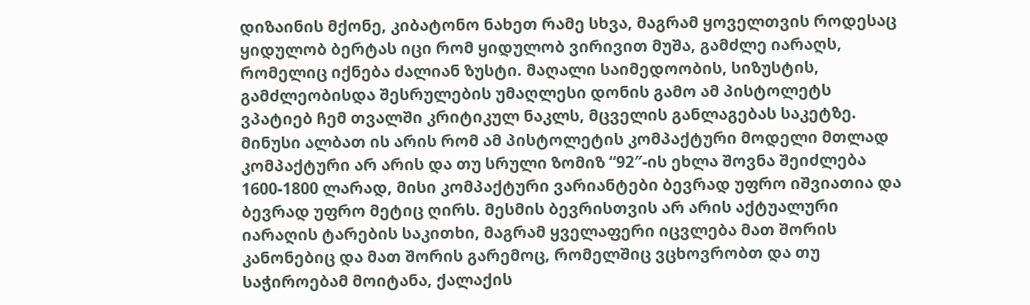დიზაინის მქონე, კიბატონო ნახეთ რამე სხვა, მაგრამ ყოველთვის როდესაც ყიდულობ ბერტას იცი რომ ყიდულობ ვირივით მუშა, გამძლე იარაღს, რომელიც იქნება ძალიან ზუსტი. მაღალი საიმედოობის, სიზუსტის, გამძლეობისდა შესრულების უმაღლესი დონის გამო ამ პისტოლეტს ვპატიებ ჩემ თვალში კრიტიკულ ნაკლს, მცველის განლაგებას საკეტზე. მინუსი ალბათ ის არის რომ ამ პისტოლეტის კომპაქტური მოდელი მთლად კომპაქტური არ არის და თუ სრული ზომიზ “92″-ის ეხლა შოვნა შეიძლება 1600-1800 ლარად, მისი კომპაქტური ვარიანტები ბევრად უფრო იშვიათია და ბევრად უფრო მეტიც ღირს. მესმის ბევრისთვის არ არის აქტუალური იარაღის ტარების საკითხი, მაგრამ ყველაფერი იცვლება მათ შორის კანონებიც და მათ შორის გარემოც, რომელშიც ვცხოვრობთ და თუ საჭიროებამ მოიტანა, ქალაქის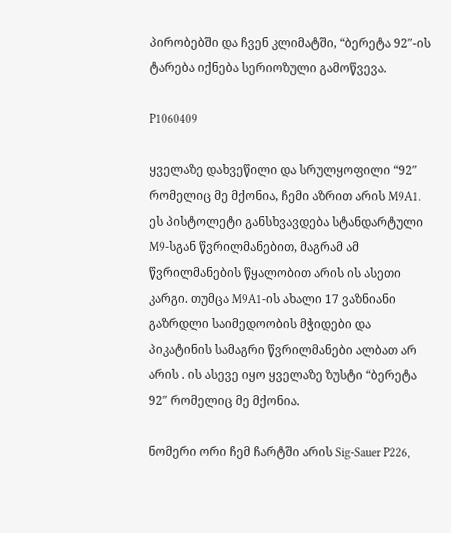პირობებში და ჩვენ კლიმატში, “ბერეტა 92″-ის ტარება იქნება სერიოზული გამოწვევა.

P1060409

ყველაზე დახვეწილი და სრულყოფილი “92″ რომელიც მე მქონია, ჩემი აზრით არის M9A1. ეს პისტოლეტი განსხვავდება სტანდარტული M9-სგან წვრილმანებით, მაგრამ ამ წვრილმანების წყალობით არის ის ასეთი კარგი. თუმცა M9A1-ის ახალი 17 ვაზნიანი გაზრდლი საიმედოობის მჭიდები და პიკატინის სამაგრი წვრილმანები ალბათ არ არის . ის ასევე იყო ყველაზე ზუსტი “ბერეტა 92″ რომელიც მე მქონია.

ნომერი ორი ჩემ ჩარტში არის Sig-Sauer P226,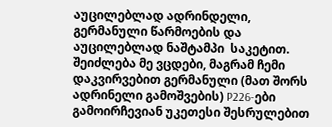აუცილებლად ადრინდელი, გერმანული წარმოების და აუცილებლად ნაშტამპი  საკეტით. შეიძლება მე ვცდები, მაგრამ ჩემი დაკვირვებით გერმანული (მათ შორს ადრინელი გამოშვების) P226-ები გამოირჩევიან უკეთესი შესრულებით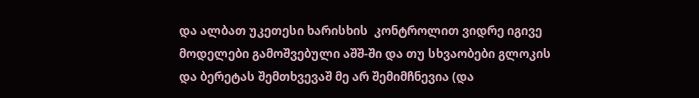და ალბათ უკეთესი ხარისხის  კონტროლით ვიდრე იგივე მოდელები გამოშვებული აშშ-ში და თუ სხვაობები გლოკის და ბერეტას შემთხვევაშ მე არ შემიმჩნევია (და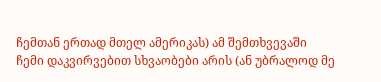ჩემთან ერთად მთელ ამერიკას) ამ შემთხვევაში ჩემი დაკვირვებით სხვაობები არის (ან უბრალოდ მე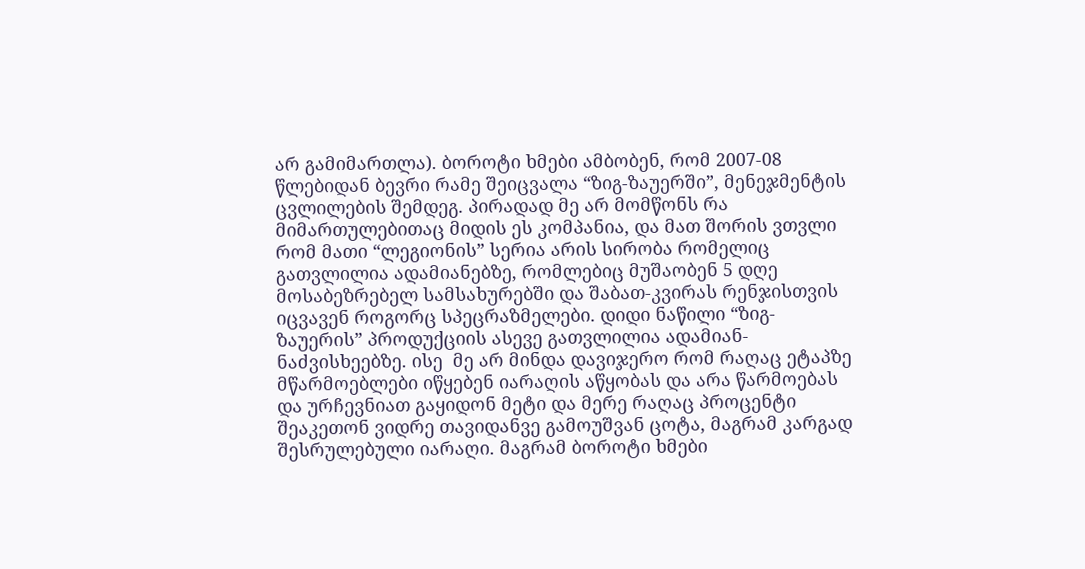არ გამიმართლა). ბოროტი ხმები ამბობენ, რომ 2007-08 წლებიდან ბევრი რამე შეიცვალა “ზიგ-ზაუერში”, მენეჯმენტის ცვლილების შემდეგ. პირადად მე არ მომწონს რა მიმართულებითაც მიდის ეს კომპანია, და მათ შორის ვთვლი რომ მათი “ლეგიონის” სერია არის სირობა რომელიც გათვლილია ადამიანებზე, რომლებიც მუშაობენ 5 დღე მოსაბეზრებელ სამსახურებში და შაბათ-კვირას რენჯისთვის იცვავენ როგორც სპეცრაზმელები. დიდი ნაწილი “ზიგ-ზაუერის” პროდუქციის ასევე გათვლილია ადამიან-ნაძვისხეებზე. ისე  მე არ მინდა დავიჯერო რომ რაღაც ეტაპზე მწარმოებლები იწყებენ იარაღის აწყობას და არა წარმოებას და ურჩევნიათ გაყიდონ მეტი და მერე რაღაც პროცენტი შეაკეთონ ვიდრე თავიდანვე გამოუშვან ცოტა, მაგრამ კარგად შესრულებული იარაღი. მაგრამ ბოროტი ხმები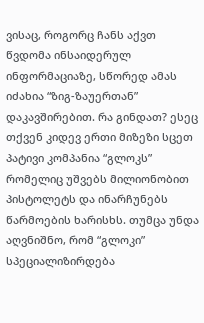ვისაც, როგორც ჩანს აქვთ წვდომა ინსაიდერულ ინფორმაციაზე, სწორედ ამას იძახია “ზიგ-ზაუერთან” დაკავშირებით. რა გინდათ? ესეც თქვენ კიდევ ერთი მიზეზი სცეთ პატივი კომპანია “გლოკს” რომელიც უშვებს მილიონობით პისტოლეტს და ინარჩუნებს წარმოების ხარისხს. თუმცა უნდა აღვნიშნო, რომ “გლოკი” სპეციალიზირდება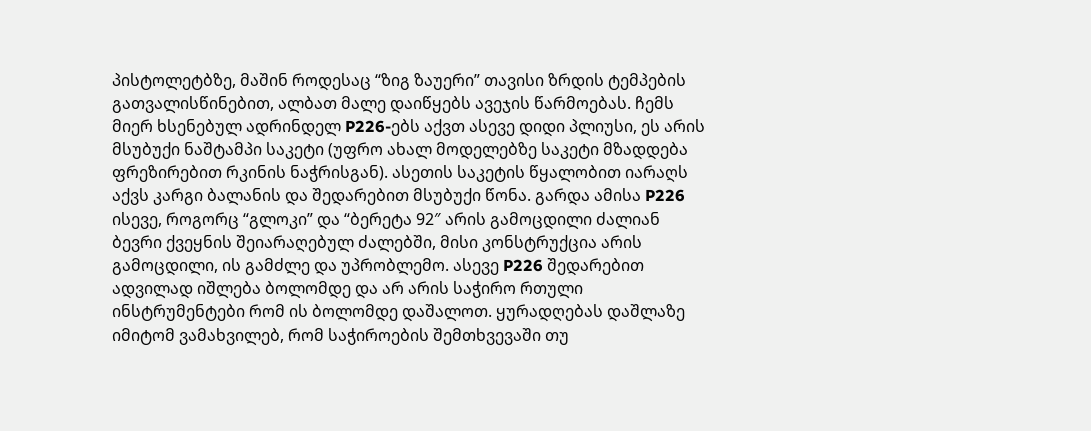პისტოლეტბზე, მაშინ როდესაც “ზიგ ზაუერი” თავისი ზრდის ტემპების გათვალისწინებით, ალბათ მალე დაიწყებს ავეჯის წარმოებას. ჩემს მიერ ხსენებულ ადრინდელ P226-ებს აქვთ ასევე დიდი პლიუსი, ეს არის მსუბუქი ნაშტამპი საკეტი (უფრო ახალ მოდელებზე საკეტი მზადდება ფრეზირებით რკინის ნაჭრისგან). ასეთის საკეტის წყალობით იარაღს აქვს კარგი ბალანის და შედარებით მსუბუქი წონა. გარდა ამისა P226 ისევე, როგორც “გლოკი” და “ბერეტა 92″ არის გამოცდილი ძალიან ბევრი ქვეყნის შეიარაღებულ ძალებში, მისი კონსტრუქცია არის გამოცდილი, ის გამძლე და უპრობლემო. ასევე P226 შედარებით ადვილად იშლება ბოლომდე და არ არის საჭირო რთული ინსტრუმენტები რომ ის ბოლომდე დაშალოთ. ყურადღებას დაშლაზე იმიტომ ვამახვილებ, რომ საჭიროების შემთხვევაში თუ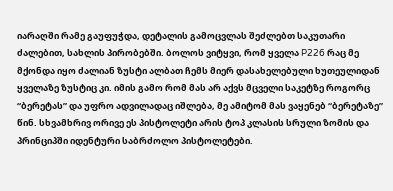იარაღში რამე გაუფუჭდა, დეტალის გამოცვლას შეძლებთ საკუთარი ძალებით, სახლის პირობებში. ბოლოს ვიტყვი, რომ ყველა P226 რაც მე მქონდა იყო ძალიან ზუსტი ალბათ ჩემს მიერ დასახელებული ხუთეულიდან ყველაზე ზუსტიც კი. იმის გამო რომ მას არ აქვს მცველი საკეტზე როგორც “ბერეტას” და უფრო ადვილადაც იშლება, მე ამიტომ მას ვაყენებ “ბერეტაზე” წინ. სხვამხრივ ორივე ეს პისტოლეტი არის ტოპ კლასის სრული ზომის და პრინციპში იდენტური საბრძოლო პისტოლეტები.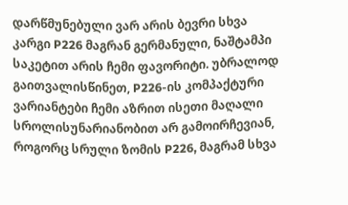დარწმუნებული ვარ არის ბევრი სხვა კარგი P226 მაგრან გერმანული, ნაშტამპი საკეტით არის ჩემი ფავორიტი. უბრალოდ გაითვალისწინეთ, P226-ის კომპაქტური ვარიანტები ჩემი აზრით ისეთი მაღალი სროლისუნარიანობით არ გამოირჩევიან, როგორც სრული ზომის P226, მაგრამ სხვა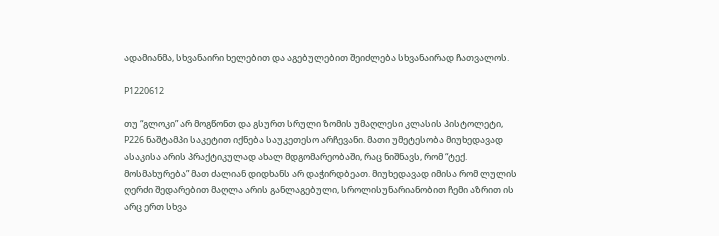ადამიანმა, სხვანაირი ხელებით და აგებულებით შეიძლება სხვანაირად ჩათვალოს.

P1220612

თუ “გლოკი” არ მოგწონთ და გსურთ სრული ზომის უმაღლესი კლასის პისტოლეტი, P226 ნაშტამპი საკეტით იქნება საუკეთესო არჩევანი. მათი უმეტესობა მიუხედავად ასაკისა არის პრაქტიკულად ახალ მდგომარეობაში, რაც ნიშნავს, რომ “ტექ. მოსმახურება” მათ ძალიან დიდხანს არ დაჭირდბეათ. მიუხედავად იმისა რომ ლულის ღერძი შედარებით მაღლა არის განლაგებული, სროლისუნარიანობით ჩემი აზრით ის არც ერთ სხვა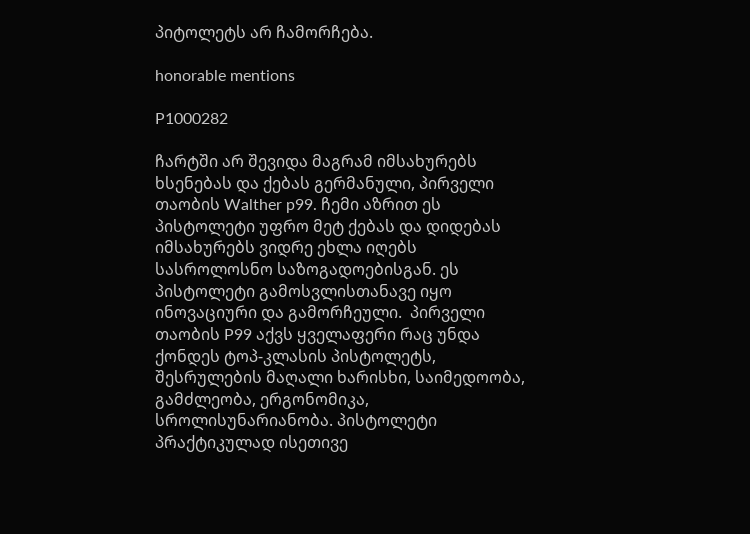პიტოლეტს არ ჩამორჩება.

honorable mentions

P1000282

ჩარტში არ შევიდა მაგრამ იმსახურებს ხსენებას და ქებას გერმანული, პირველი თაობის Walther p99. ჩემი აზრით ეს პისტოლეტი უფრო მეტ ქებას და დიდებას იმსახურებს ვიდრე ეხლა იღებს სასროლოსნო საზოგადოებისგან. ეს პისტოლეტი გამოსვლისთანავე იყო ინოვაციური და გამორჩეული.  პირველი თაობის P99 აქვს ყველაფერი რაც უნდა ქონდეს ტოპ-კლასის პისტოლეტს, შესრულების მაღალი ხარისხი, საიმედოობა, გამძლეობა, ერგონომიკა, სროლისუნარიანობა. პისტოლეტი პრაქტიკულად ისეთივე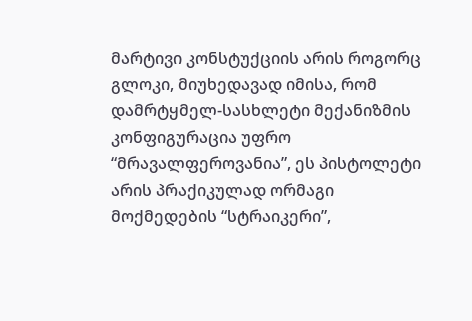მარტივი კონსტუქციის არის როგორც გლოკი, მიუხედავად იმისა, რომ დამრტყმელ-სასხლეტი მექანიზმის კონფიგურაცია უფრო “მრავალფეროვანია”, ეს პისტოლეტი არის პრაქიკულად ორმაგი მოქმედების “სტრაიკერი”,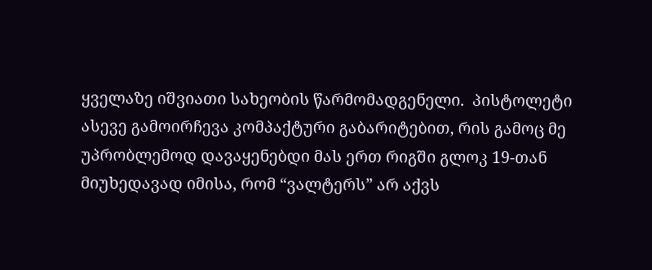ყველაზე იშვიათი სახეობის წარმომადგენელი.  პისტოლეტი ასევე გამოირჩევა კომპაქტური გაბარიტებით, რის გამოც მე უპრობლემოდ დავაყენებდი მას ერთ რიგში გლოკ 19-თან მიუხედავად იმისა, რომ “ვალტერს” არ აქვს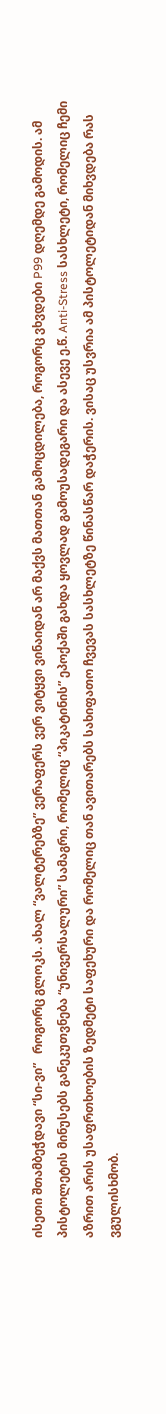ისეთი შთამბეჭდავი “სი-ვი”   როგორც გლოკს. ახალ “ვალტერებზე” ვერაფერს ვერ ვიტყვი ვინაიდან არ მაქვს მათთან გამოცდილება, როგორც ვხვდები P99 დღემდე გამოდის. ამ პისტოლეტის მინუსებს განეკუთვნება “უნივერსალური” სამაგრი, რომელიც “პიკატინის” ეპოქაში გახდა ყოვლად გამოუსადეგარი და ასევე ე.წ. Anti-Stress სასხლეტი, რომელიც ჩემი აზრით არის უსაფრთხოების ზედმეტი საფეხური და რომელიც თან ავითარებს სახიფათო ჩვევას სასხლეტზე წინასწარ დაჭერის. ვისაც უსვრია ამ პისტოლეტიდან მიხვდება რას ვგულისხმობ.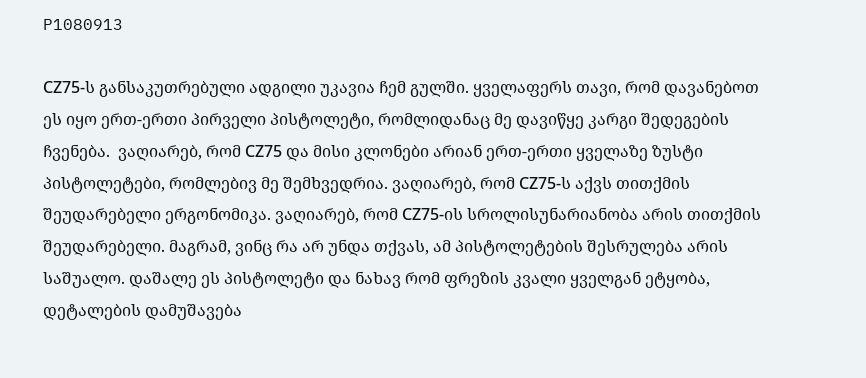P1080913

СZ75-ს განსაკუთრებული ადგილი უკავია ჩემ გულში. ყველაფერს თავი, რომ დავანებოთ ეს იყო ერთ-ერთი პირველი პისტოლეტი, რომლიდანაც მე დავიწყე კარგი შედეგების ჩვენება.  ვაღიარებ, რომ СZ75 და მისი კლონები არიან ერთ-ერთი ყველაზე ზუსტი პისტოლეტები, რომლებივ მე შემხვედრია. ვაღიარებ, რომ СZ75-ს აქვს თითქმის შეუდარებელი ერგონომიკა. ვაღიარებ, რომ СZ75-ის სროლისუნარიანობა არის თითქმის შეუდარებელი. მაგრამ, ვინც რა არ უნდა თქვას, ამ პისტოლეტების შესრულება არის საშუალო. დაშალე ეს პისტოლეტი და ნახავ რომ ფრეზის კვალი ყველგან ეტყობა, დეტალების დამუშავება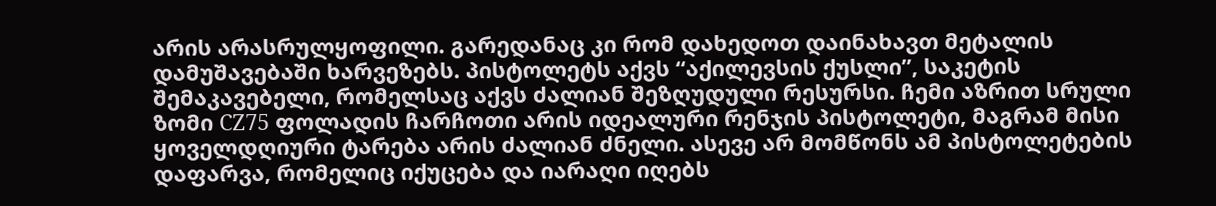არის არასრულყოფილი. გარედანაც კი რომ დახედოთ დაინახავთ მეტალის დამუშავებაში ხარვეზებს. პისტოლეტს აქვს “აქილევსის ქუსლი”, საკეტის შემაკავებელი, რომელსაც აქვს ძალიან შეზღუდული რესურსი. ჩემი აზრით სრული ზომი СZ75 ფოლადის ჩარჩოთი არის იდეალური რენჯის პისტოლეტი, მაგრამ მისი ყოველდღიური ტარება არის ძალიან ძნელი. ასევე არ მომწონს ამ პისტოლეტების დაფარვა, რომელიც იქუცება და იარაღი იღებს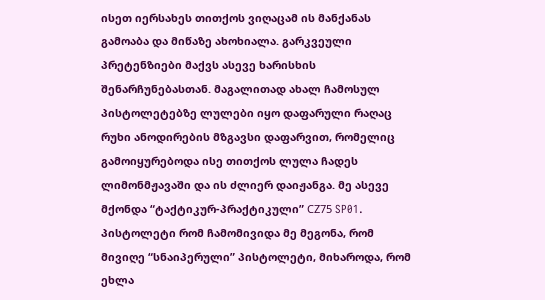ისეთ იერსახეს თითქოს ვიღაცამ ის მანქანას გამოაბა და მიწაზე ახოხიალა. გარკვეული პრეტენზიები მაქვს ასევე ხარისხის შენარჩუნებასთან. მაგალითად ახალ ჩამოსულ პისტოლეტებზე ლულები იყო დაფარული რაღაც რუხი ანოდირების მზგავსი დაფარვით, რომელიც გამოიყურებოდა ისე თითქოს ლულა ჩადეს ლიმონმჟავაში და ის ძლიერ დაიჟანგა. მე ასევე მქონდა “ტაქტიკურ-პრაქტიკული” СZ75 SP01. პისტოლეტი რომ ჩამომივიდა მე მეგონა, რომ მივიღე “სნაიპერული” პისტოლეტი, მიხაროდა, რომ ეხლა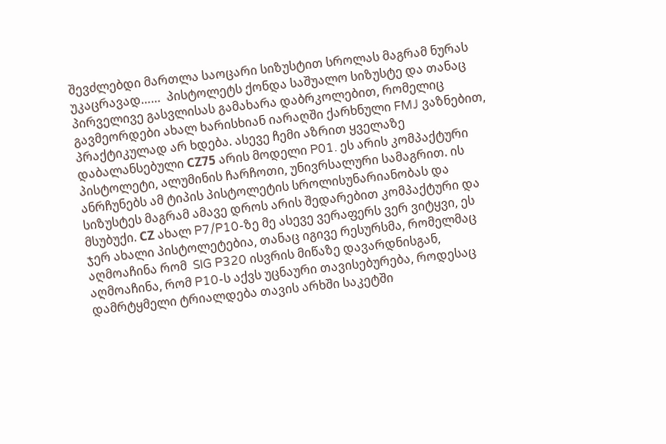შევძლებდი მართლა საოცარი სიზუსტით სროლას მაგრამ ნურას უკაცრავად……  პისტოლეტს ქონდა საშუალო სიზუსტე და თანაც პირველივე გასვლისას გამახარა დაბრკოლებით, რომელიც გავმეორდები ახალ ხარისხიან იარაღში ქარხნული FMJ ვაზნებით, პრაქტიკულად არ ხდება. ასევე ჩემი აზრით ყველაზე დაბალანსებული СZ75 არის მოდელი P01. ეს არის კომპაქტური პისტოლეტი, ალუმინის ჩარჩოთი, უნივრსალური სამაგრით. ის ანრჩუნებს ამ ტიპის პისტოლეტის სროლისუნარიანობას და სიზუსტეს მაგრამ ამავე დროს არის შედარებით კომპაქტური და მსუბუქი. СZ ახალ P7/P10-ზე მე ასევე ვერაფერს ვერ ვიტყვი, ეს ჯერ ახალი პისტოლეტებია, თანაც იგივე რესურსმა, რომელმაც აღმოაჩინა რომ  SIG P320 ისვრის მიწაზე დავარდნისგან, აღმოაჩინა, რომ P10-ს აქვს უცნაური თავისებურება, როდესაც დამრტყმელი ტრიალდება თავის არხში საკეტში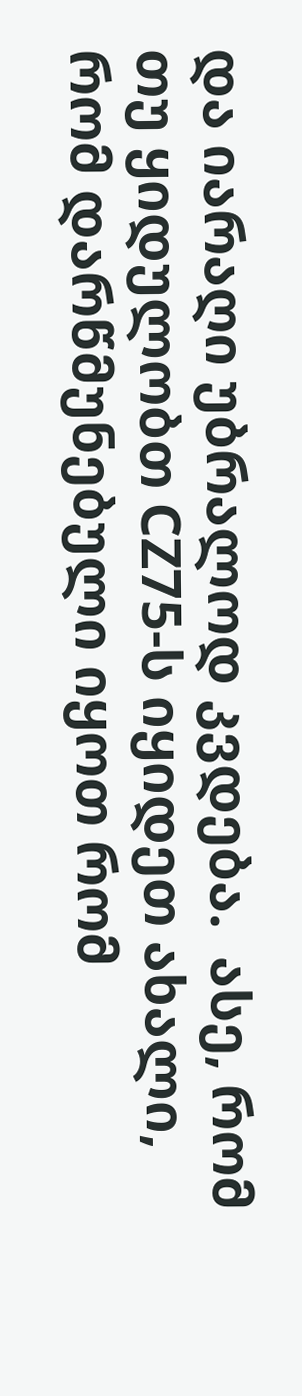და იარაღი უბრალოდ კვდება.  ასე, რომ თუ ყიდულობთ СZ75-ს იყიდეთ ახალი, რომ დარწმუნებული იყოთ რომ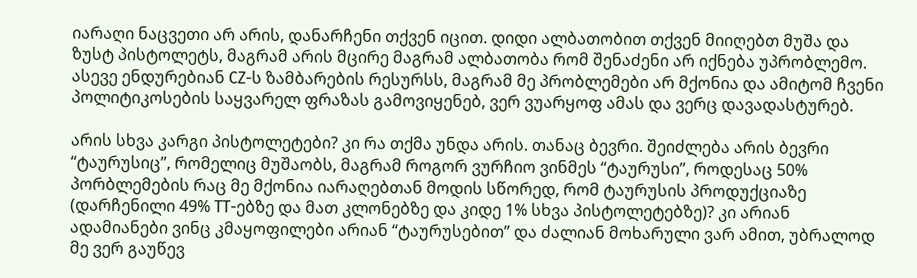იარაღი ნაცვეთი არ არის, დანარჩენი თქვენ იცით. დიდი ალბათობით თქვენ მიიღებთ მუშა და ზუსტ პისტოლეტს, მაგრამ არის მცირე მაგრამ ალბათობა რომ შენაძენი არ იქნება უპრობლემო. ასევე ენდურებიან CZ-ს ზამბარების რესურსს, მაგრამ მე პრობლემები არ მქონია და ამიტომ ჩვენი პოლიტიკოსების საყვარელ ფრაზას გამოვიყენებ, ვერ ვუარყოფ ამას და ვერც დავადასტურებ.

არის სხვა კარგი პისტოლეტები? კი რა თქმა უნდა არის. თანაც ბევრი. შეიძლება არის ბევრი “ტაურუსიც”, რომელიც მუშაობს, მაგრამ როგორ ვურჩიო ვინმეს “ტაურუსი”, როდესაც 50% პორბლემების რაც მე მქონია იარაღებთან მოდის სწორედ, რომ ტაურუსის პროდუქციაზე (დარჩენილი 49% TT-ებზე და მათ კლონებზე და კიდე 1% სხვა პისტოლეტებზე)? კი არიან ადამიანები ვინც კმაყოფილები არიან “ტაურუსებით” და ძალიან მოხარული ვარ ამით, უბრალოდ მე ვერ გაუწევ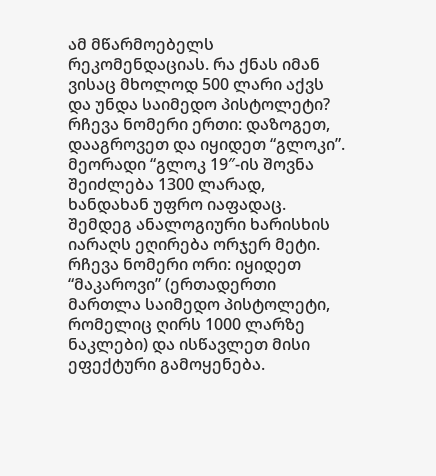ამ მწარმოებელს რეკომენდაციას. რა ქნას იმან ვისაც მხოლოდ 500 ლარი აქვს და უნდა საიმედო პისტოლეტი? რჩევა ნომერი ერთი: დაზოგეთ, დააგროვეთ და იყიდეთ “გლოკი”. მეორადი “გლოკ 19″-ის შოვნა შეიძლება 1300 ლარად, ხანდახან უფრო იაფადაც. შემდეგ ანალოგიური ხარისხის იარაღს ეღირება ორჯერ მეტი. რჩევა ნომერი ორი: იყიდეთ “მაკაროვი” (ერთადერთი მართლა საიმედო პისტოლეტი, რომელიც ღირს 1000 ლარზე ნაკლები) და ისწავლეთ მისი ეფექტური გამოყენება.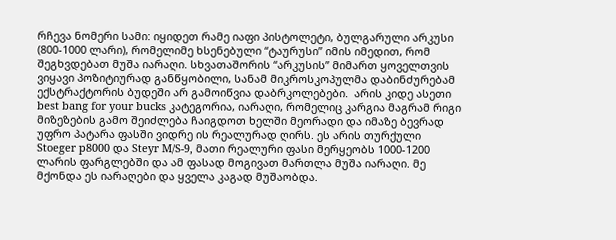რჩევა ნომერი სამი: იყიდეთ რამე იაფი პისტოლეტი, ბულგარული არკუსი (800-1000 ლარი), რომელიმე ხსენებული “ტაურუსი” იმის იმედით, რომ შეგხვდებათ მუშა იარაღი. სხვათაშორის “არკუსის” მიმართ ყოველთვის ვიყავი პოზიტიურად განწყობილი, სანამ მიკროსკოპულმა დაბინძურებამ ექსტრაქტორის ბუდეში არ გამოიწვია დაბრკოლებები.  არის კიდე ასეთი best bang for your bucks კატეგორია, იარაღი, რომელიც კარგია მაგრამ რიგი მიზეზების გამო შეიძლება ჩაიგდოთ ხელში მეორადი და იმაზე ბევრად უფრო პატარა ფასში ვიდრე ის რეალურად ღირს. ეს არის თურქული Stoeger p8000 და Steyr M/S-9, მათი რეალური ფასი მერყეობს 1000-1200 ლარის ფარგლებში და ამ ფასად მოგივათ მართლა მუშა იარაღი. მე მქონდა ეს იარაღები და ყველა კაგად მუშაობდა.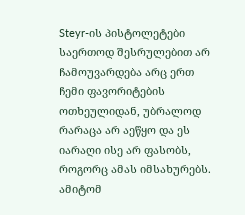Steyr-ის პისტოლეტები საერთოდ შესრულებით არ ჩამოუვარდება არც ერთ ჩემი ფავორიტების ოთხეულიდან, უბრალოდ რარაცა არ აეწყო და ეს იარაღი ისე არ ფასობს, როგორც ამას იმსახურებს. ამიტომ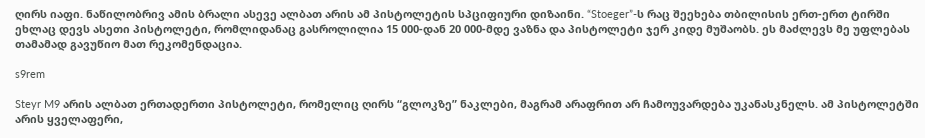ღირს იაფი. ნაწილობრივ ამის ბრალი ასევე ალბათ არის ამ პისტოლეტის სპციფიური დიზაინი. “Stoeger”-ს რაც შეეხება თბილისის ერთ-ერთ ტირში ეხლაც დევს ასეთი პისტოლეტი, რომლიდანაც გასროლილია 15 000-დან 20 000-მდე ვაზნა და პისტოლეტი ჯერ კიდე მუშაობს. ეს მაძლევს მე უფლებას თამამად გავუწიო მათ რეკომენდაცია.

s9rem

Steyr M9 არის ალბათ ერთადერთი პისტოლეტი, რომელიც ღირს “გლოკზე” ნაკლები, მაგრამ არაფრით არ ჩამოუვარდება უკანასკნელს. ამ პისტოლეტში არის ყველაფერი,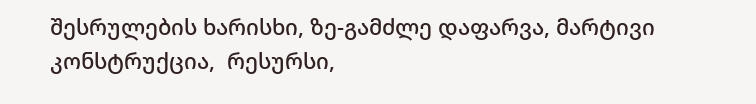შესრულების ხარისხი, ზე-გამძლე დაფარვა, მარტივი კონსტრუქცია,  რესურსი,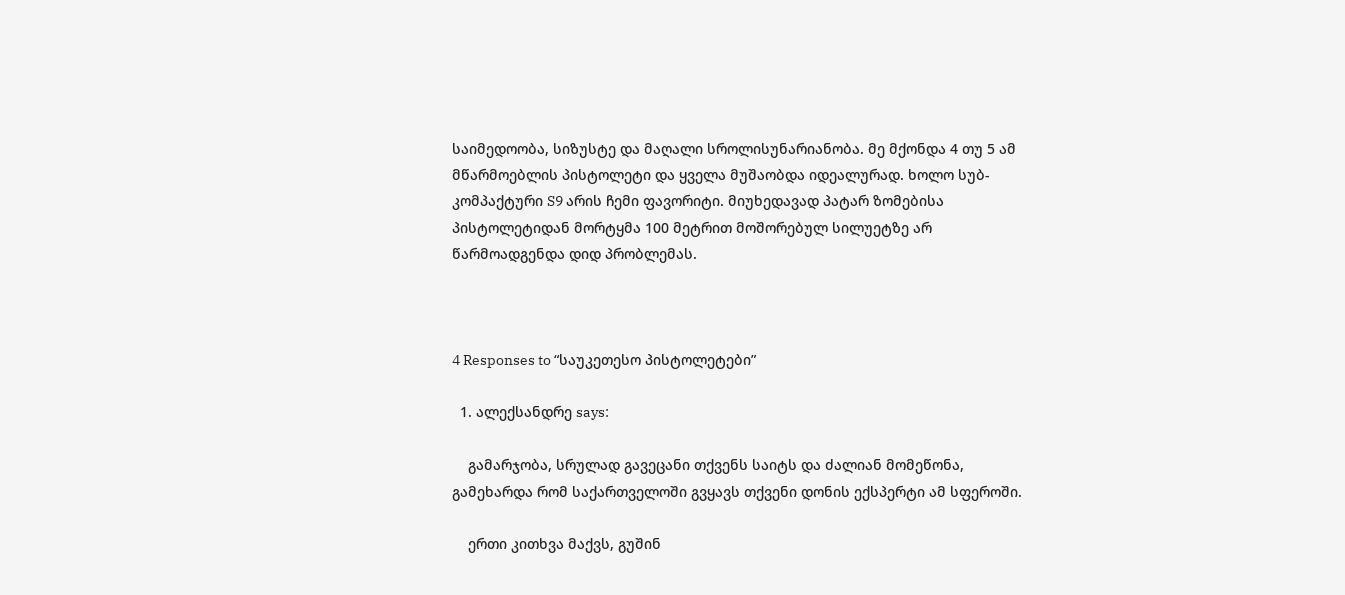საიმედოობა, სიზუსტე და მაღალი სროლისუნარიანობა. მე მქონდა 4 თუ 5 ამ მწარმოებლის პისტოლეტი და ყველა მუშაობდა იდეალურად. ხოლო სუბ-კომპაქტური S9 არის ჩემი ფავორიტი. მიუხედავად პატარ ზომებისა პისტოლეტიდან მორტყმა 100 მეტრით მოშორებულ სილუეტზე არ წარმოადგენდა დიდ პრობლემას.



4 Responses to “საუკეთესო პისტოლეტები”

  1. ალექსანდრე says:

    გამარჯობა, სრულად გავეცანი თქვენს საიტს და ძალიან მომეწონა, გამეხარდა რომ საქართველოში გვყავს თქვენი დონის ექსპერტი ამ სფეროში.

    ერთი კითხვა მაქვს, გუშინ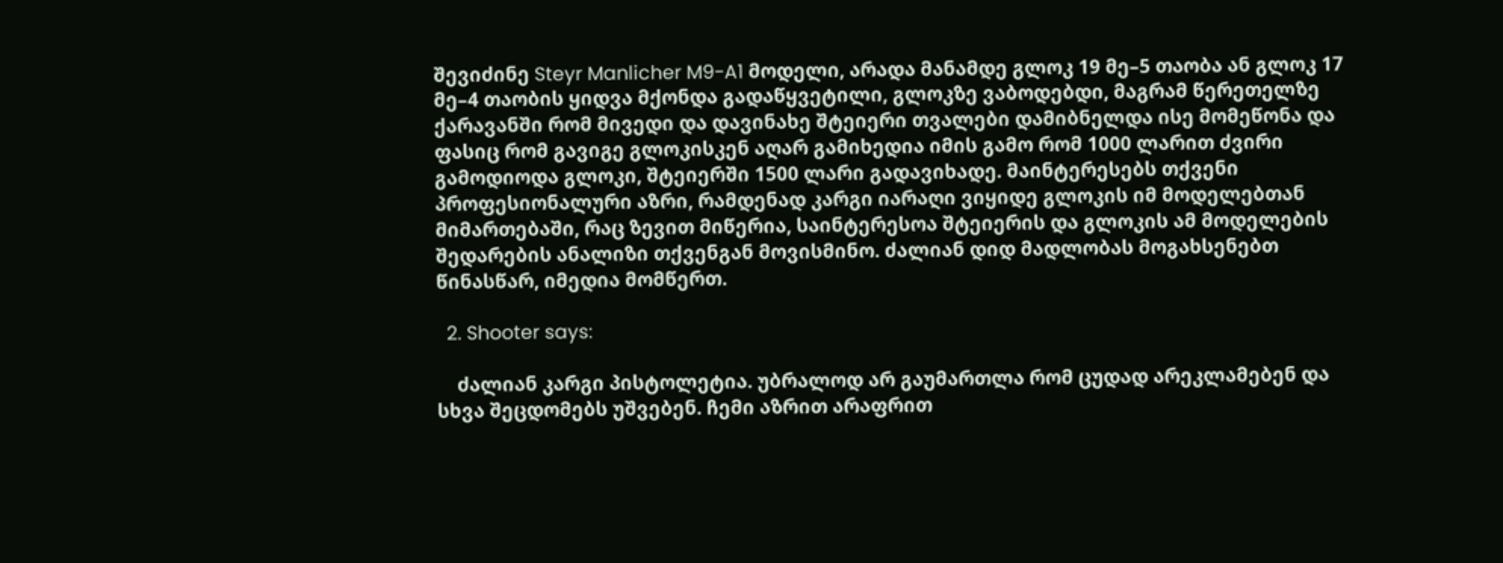შევიძინე Steyr Manlicher M9-A1 მოდელი, არადა მანამდე გლოკ 19 მე–5 თაობა ან გლოკ 17 მე–4 თაობის ყიდვა მქონდა გადაწყვეტილი, გლოკზე ვაბოდებდი, მაგრამ წერეთელზე ქარავანში რომ მივედი და დავინახე შტეიერი თვალები დამიბნელდა ისე მომეწონა და ფასიც რომ გავიგე გლოკისკენ აღარ გამიხედია იმის გამო რომ 1000 ლარით ძვირი გამოდიოდა გლოკი, შტეიერში 1500 ლარი გადავიხადე. მაინტერესებს თქვენი პროფესიონალური აზრი, რამდენად კარგი იარაღი ვიყიდე გლოკის იმ მოდელებთან მიმართებაში, რაც ზევით მიწერია, საინტერესოა შტეიერის და გლოკის ამ მოდელების შედარების ანალიზი თქვენგან მოვისმინო. ძალიან დიდ მადლობას მოგახსენებთ წინასწარ, იმედია მომწერთ.

  2. Shooter says:

    ძალიან კარგი პისტოლეტია. უბრალოდ არ გაუმართლა რომ ცუდად არეკლამებენ და სხვა შეცდომებს უშვებენ. ჩემი აზრით არაფრით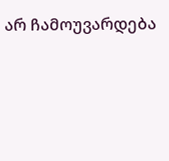არ ჩამოუვარდება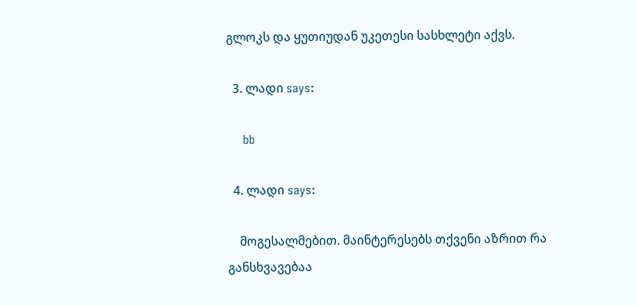გლოკს და ყუთიუდან უკეთესი სასხლეტი აქვს.

  3. ლადი says:

    bb

  4. ლადი says:

    მოგესალმებით. მაინტერესებს თქვენი აზრით რა განსხვავებაა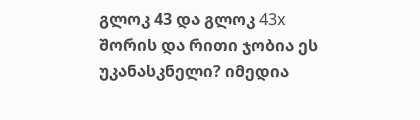გლოკ 43 და გლოკ 43x შორის და რითი ჯობია ეს უკანასკნელი? იმედია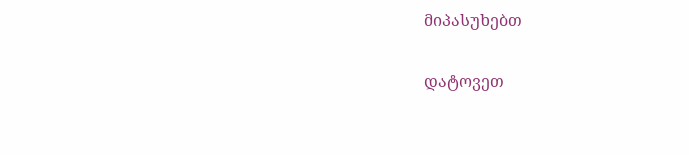მიპასუხებთ

დატოვეთ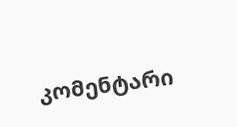კომენტარი